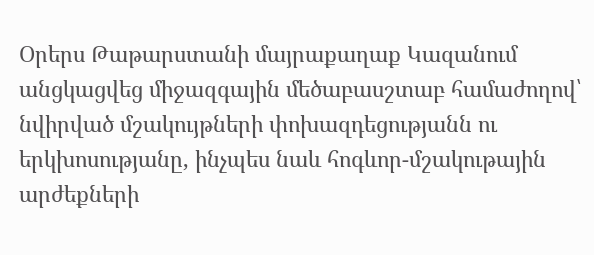Օրերս Թաթարստանի մայրաքաղաք Կազանում անցկացվեց միջազգային մեծաբասշտաբ համաժողով՝ նվիրված մշակույթների փոխազդեցությանն ու երկխոսությանը, ինչպես նաև հոգևոր-մշակութային արժեքների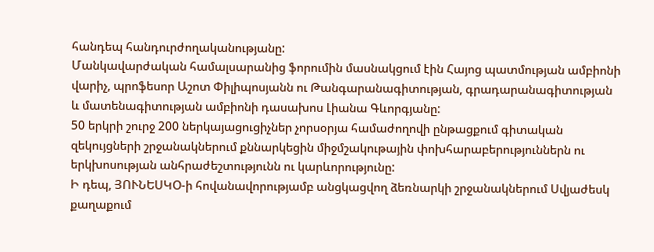հանդեպ հանդուրժողականությանը:
Մանկավարժական համալսարանից ֆորումին մասնակցում էին Հայոց պատմության ամբիոնի վարիչ, պրոֆեսոր Աշոտ Փիլիպոսյանն ու Թանգարանագիտության, գրադարանագիտության և մատենագիտության ամբիոնի դասախոս Լիանա Գևորգյանը:
50 երկրի շուրջ 200 ներկայացուցիչներ չորսօրյա համաժողովի ընթացքում գիտական զեկույցների շրջանակներում քննարկեցին միջմշակութային փոխհարաբերություններն ու երկխոսության անհրաժեշտությունն ու կարևորությունը:
Ի դեպ, ՅՈՒՆԵՍԿՕ-ի հովանավորությամբ անցկացվող ձեռնարկի շրջանակներում Սվյաժեսկ քաղաքում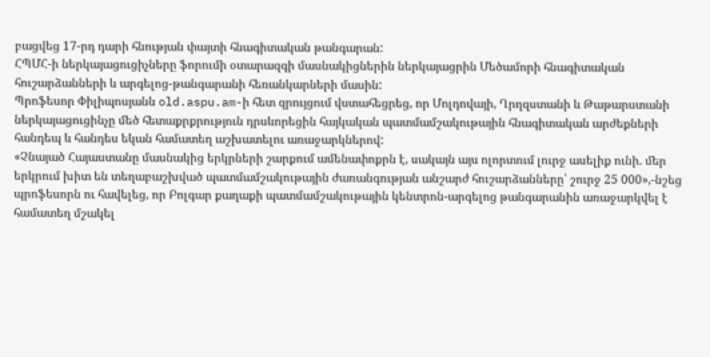բացվեց 17-րդ դարի հնության փայտի հնագիտական թանգարան:
ՀՊՄՀ-ի ներկայացուցիչները ֆորումի օտարազգի մասնակիցներին ներկայացրին Մեծամորի հնագիտական հուշարձանների և արգելոց-թանգարանի հեռանկարների մասին:
Պրոֆեսոր Փիլիպոսյանն old.aspu.am-ի հետ զրույցում վստահեցրեց, որ Մոլդովայի, Ղրղզստանի և Թաթարստանի ներկայացուցինչը մեծ հետաքրքրություն դրսևորեցին հայկական պատմամշակութային հնագիտական արժեքների հանդեպ և հանդես եկան համատեղ աշխատելու առաջարկներով:
«Չնայած Հայաստանը մասնակից երկրների շարքում ամենափոքրն է, սակայն այս ոլորտում լուրջ ասելիք ունի. մեր երկրում խիտ են տեղաբաշխված պատմամշակութային ժառանգության անշարժ հուշարձանները՝ շուրջ 25 000»,-նշեց պրոֆեսորն ու հավելեց, որ Բոլգար քաղաքի պատմամշակութային կենտրոն-արգելոց թանգարանին առաջարկվել է համատեղ մշակել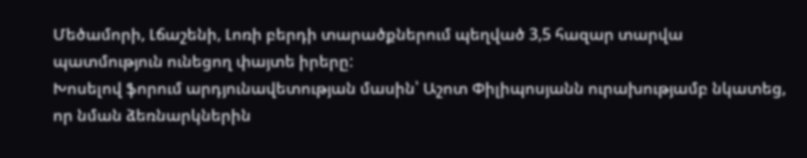Մեծամորի, Լճաշենի, Լոռի բերդի տարածքներում պեղված 3,5 հազար տարվա պատմություն ունեցող փայտե իրերը:
Խոսելով ֆորում արդյունավետության մասին՝ Աշոտ Փիլիպոսյանն ուրախությամբ նկատեց, որ նման ձեռնարկներին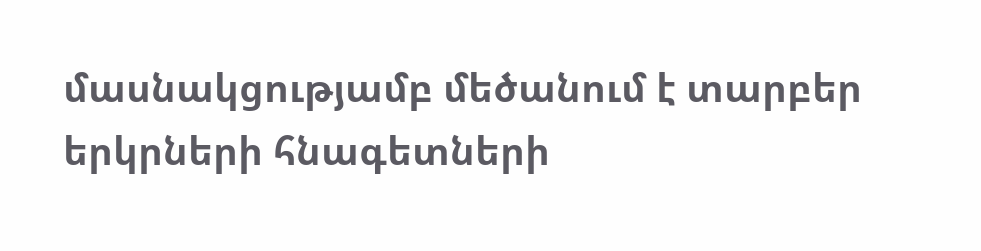մասնակցությամբ մեծանում է տարբեր երկրների հնագետների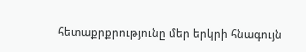հետաքրքրությունը մեր երկրի հնագույն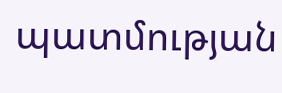պատմության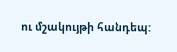ու մշակույթի հանդեպ: